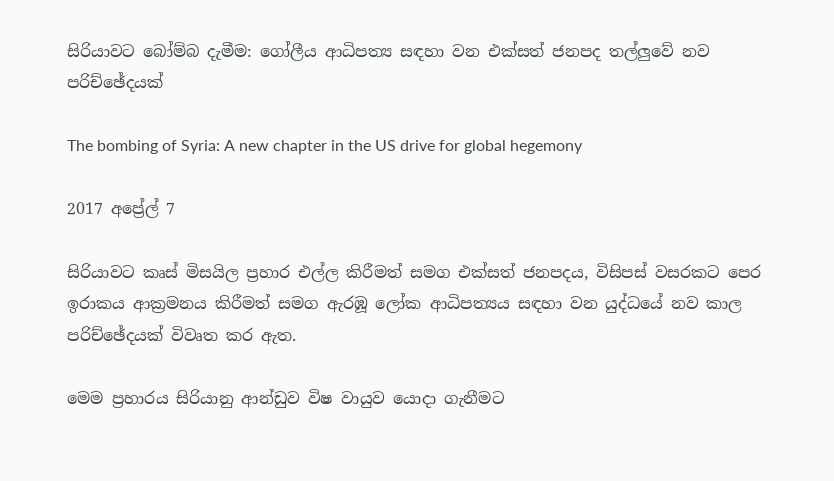සිරියාවට බෝම්බ දැමීම: ගෝලීය ආධිපත්‍ය සඳහා වන එක්සත් ජනපද තල්ලුවේ නව පරිච්ඡේදයක්

The bombing of Syria: A new chapter in the US drive for global hegemony

2017 අප්‍රේල් 7

සිරියාවට කෘස් මිසයිල ප්‍රහාර එල්ල කිරීමත් සමග එක්සත් ජනපදය, විසිපස් වසරකට පෙර ඉරාකය ආක්‍රමනය කිරීමත් සමග ඇරඹූ ලෝක ආධිපත්‍යය සඳහා වන යුද්ධයේ නව කාල පරිච්ඡේදයක් විවෘත කර ඇත.

මෙම ප්‍රහාරය සිරියානු ආන්ඩුව විෂ වායුව යොදා ගැනීමට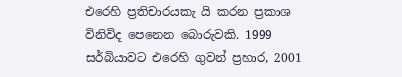එරෙහි ප්‍රතිචාරයකැ යි කරන ප්‍රකාශ විනිවිද පෙනෙන බොරුවකි. 1999 සර්බියාවට එරෙහි ගුවන් ප්‍රහාර, 2001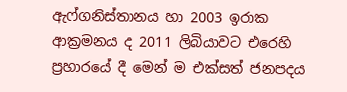ඇෆ්ගනිස්තානය හා 2003 ඉරාක ආක්‍රමනය ද 2011 ලිබියාවට එරෙහි ප්‍රහාරයේ දී මෙන් ම එක්සත් ජනපදය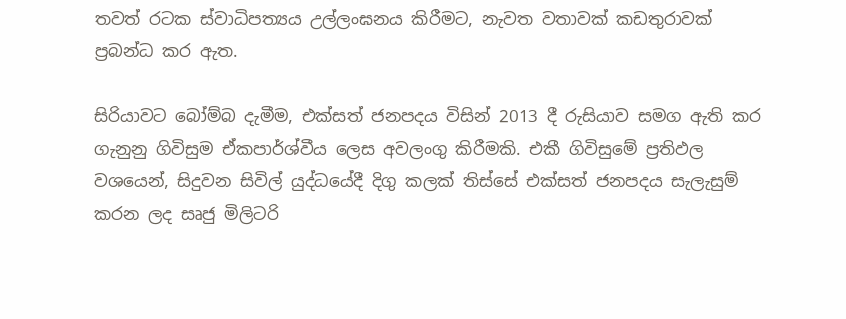තවත් රටක ස්වාධිපත්‍යය උල්ලංඝනය කිරීමට, නැවත වතාවක් කඩතුරාවක් ප්‍රබන්ධ කර ඇත.

සිරියාවට බෝම්බ දැමීම, එක්සත් ජනපදය විසින් 2013 දී රුසියාව සමග ඇති කර ගැනුනු ගිවිසුම ඒකපාර්ශ්වීය ලෙස අවලංගු කිරීමකි. එකී ගිවිසුමේ ප්‍රතිඵල වශයෙන්, සිදුවන සිවිල් යුද්ධයේදී දිගු කලක් තිස්සේ එක්සත් ජනපදය සැලැසුම් කරන ලද සෘජු මිලිටරි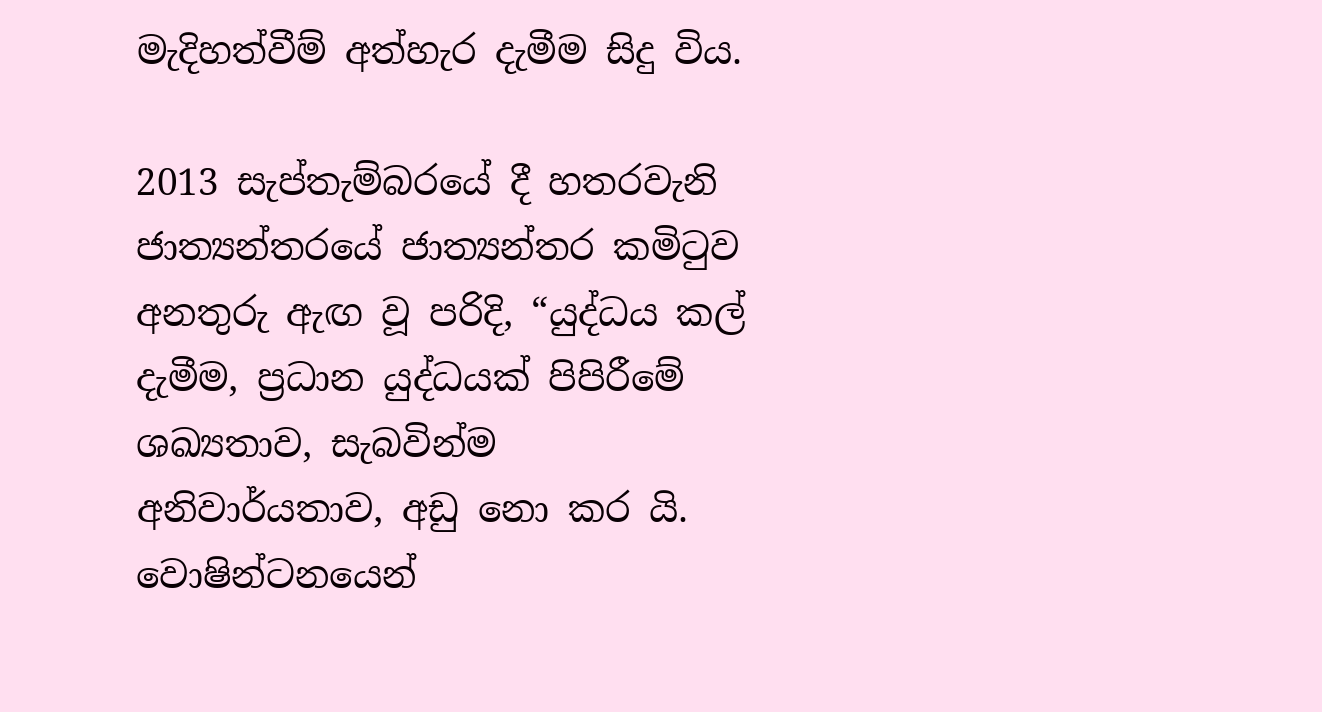මැදිහත්වීම් අත්හැර දැමීම සිදු විය.

2013 සැප්තැම්බරයේ දී හතරවැනි ජාත්‍යන්තරයේ ජාත්‍යන්තර කමිටුව අනතුරු ඇඟ වූ පරිදි, “යුද්ධය කල් දැමීම, ප්‍රධාන යුද්ධයක් පිපිරීමේ ශඛ්‍යතාව, සැබවින්ම අනිවාර්යතාව, අඩු නො කර යි. වොෂින්ටනයෙන්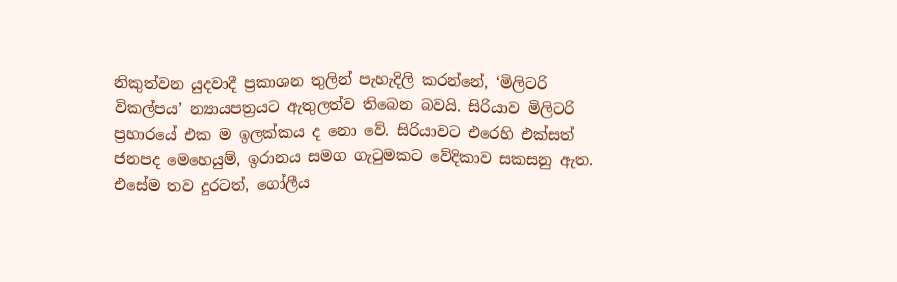නිකුත්වන යුදවාදී ප්‍රකාශන තුලින් පැහැදිලි කරන්නේ, ‘මිලිටරි විකල්පය’ න්‍යායපත්‍රයට ඇතුලත්ව තිබෙන බවයි. සිරියාව මිලිටරි ප්‍රහාරයේ එක ම ඉලක්කය ද නො වේ. සිරියාවට එරෙහි එක්සත් ජනපද මෙහෙයුම්, ඉරානය සමග ගැටුමකට වේදිකාව සකසනු ඇත. එසේම තව දුරටත්, ගෝලීය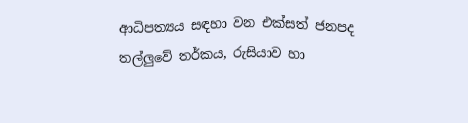ආධිපත්‍යය සඳහා වන එක්සත් ජනපද තල්ලුවේ තර්කය, රුසියාව හා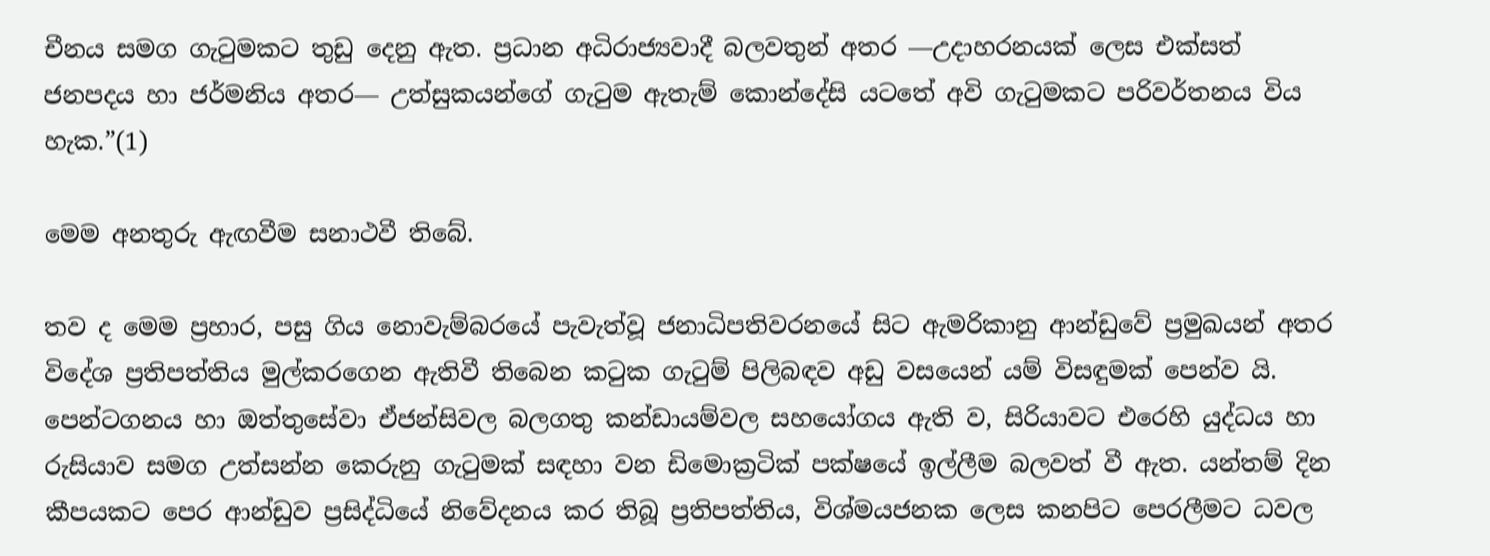චීනය සමග ගැටුමකට තුඩු දෙනු ඇත. ප්‍රධාන අධිරාජ්‍යවාදී බලවතුන් අතර ―උදාහරනයක් ලෙස එක්සත් ජනපදය හා ජර්මනිය අතර― උත්සුකයන්ගේ ගැටුම ඇතැම් කොන්දේසි යටතේ අවි ගැටුමකට පරිවර්තනය විය හැක.”(1)

මෙම අනතුරු ඇඟවීම සනාථවී තිබේ.

තව ද මෙම ප්‍රහාර, පසු ගිය නොවැම්බරයේ පැවැත්වූ ජනාධිපතිවරනයේ සිට ඇමරිකානු ආන්ඩුවේ ප්‍රමුඛයන් අතර විදේශ ප්‍රතිපත්තිය මුල්කරගෙන ඇතිවී තිබෙන කටුක ගැටුම් පිලිබඳව අඩු වසයෙන් යම් විසඳුමක් පෙන්ව යි. පෙන්ටගනය හා ඔත්තුසේවා ඒජන්සිවල බලගතු කන්ඩායම්වල සහයෝගය ඇති ව, සිරියාවට එරෙහි යුද්ධය හා රුසියාව සමග උත්සන්න කෙරුනු ගැටුමක් සඳහා වන ඩිමොක්‍රටික් පක්ෂයේ ඉල්ලීම බලවත් වී ඇත. යන්තම් දින කීපයකට පෙර ආන්ඩුව ප්‍රසිද්ධියේ නිවේදනය කර තිබූ ප්‍රතිපත්තිය, විශ්මයජනක ලෙස කනපිට පෙරලීමට ධවල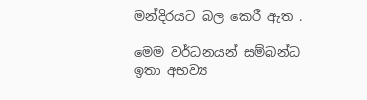මන්දිරයට බල කෙරී ඇත .

මෙම වර්ධනයන් සම්බන්ධ ඉතා අභව්‍ය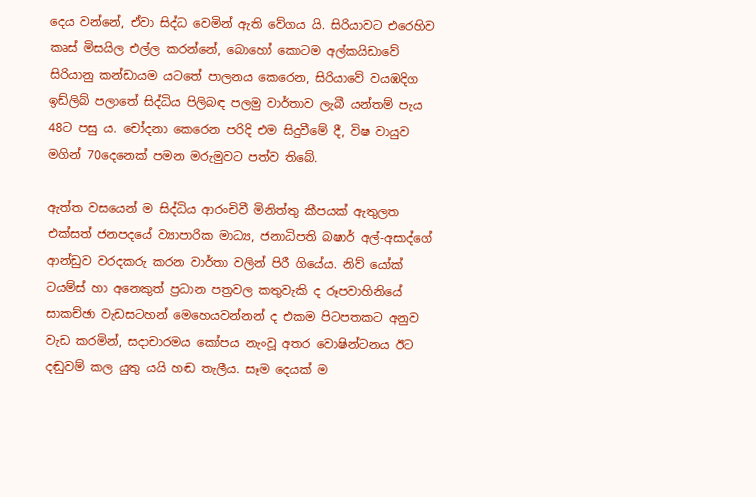දෙය වන්නේ, ඒවා සිද්ධ වෙමින් ඇති වේගය යි. සිරියාවට එරෙහිව කෘස් මිසයිල එල්ල කරන්නේ, බොහෝ කොටම අල්කයිඩාවේ සිරියානු කන්ඩායම යටතේ පාලනය කෙරෙන, සිරියාවේ වයඹදිග ඉඩ්ලිබ් පලාතේ සිද්ධිය පිලිබඳ පලමු වාර්තාව ලැබී යන්තම් පැය 48ට පසු ය. චෝදනා කෙරෙන පරිදි එම සිදුවීමේ දී, විෂ වායුව මගින් 70දෙනෙක් පමන මරුමුවට පත්ව තිබේ.

ඇත්ත වසයෙන් ම සිද්ධිය ආරංචිවී මිනිත්තු කීපයක් ඇතුලත එක්සත් ජනපදයේ ව්‍යාපාරික මාධ්‍ය, ජනාධිපති බෂාර් අල්-අසාද්ගේ ආන්ඩුව වරදකරු කරන වාර්තා වලින් පිරී ගියේය. නිව් යෝක් ටයම්ස් හා අනෙකුත් ප්‍රධාන පත්‍රවල කතුවැකි ද රූපවාහිනියේ සාකච්ඡා වැඩසටහන් මෙහෙයවන්නන් ද එකම පිටපතකට අනුව වැඩ කරමින්, සදාචාරමය කෝපය නැංවූ අතර වොෂින්ටනය ඊට දඬුවම් කල යුතු යයි හඬ තැලීය. සෑම දෙයක් ම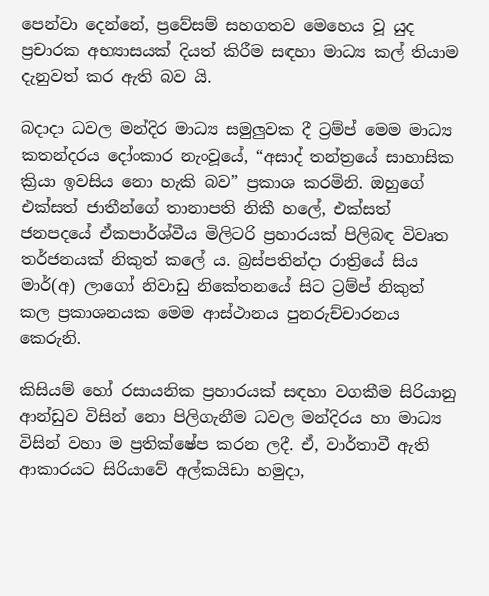පෙන්වා දෙන්නේ, ප්‍රවේසම් සහගතව මෙහෙය වූ යුද ප්‍රචාරක අභ්‍යාසයක් දියත් කිරීම සඳහා මාධ්‍ය කල් තියාම දැනුවත් කර ඇති බව යි.

බදාදා ධවල මන්දිර මාධ්‍ය සමුලුවක දී ට්‍රම්ප් මෙම මාධ්‍ය කතන්දරය දෝංකාර නැංවූයේ, “අසාද් තන්ත්‍රයේ සාහාසික ක්‍රියා ඉවසිය නො හැකි බව” ප්‍රකාශ කරමිනි. ඔහුගේ එක්සත් ජාතීන්ගේ තානාපති නිකී හලේ, එක්සත් ජනපදයේ ඒකපාර්ශ්වීය මිලිටරි ප්‍රහාරයක් පිලිබඳ විවෘත තර්ජනයක් නිකුත් කලේ ය. බ්‍රස්පතින්දා රාත්‍රියේ සිය මාර්(අ) ලාගෝ නිවාඩු නිකේතනයේ සිට ට්‍රම්ප් නිකුත් කල ප්‍රකාශනයක මෙම ආස්ථානය පුනරුච්චාරනය කෙරුනි.

කිසියම් හෝ රසායනික ප්‍රහාරයක් සඳහා වගකීම සිරියානු ආන්ඩුව විසින් නො පිලිගැනීම ධවල මන්දිරය හා මාධ්‍ය විසින් වහා ම ප්‍රතික්ෂේප කරන ලදී. ඒ, වාර්තාවී ඇති ආකාරයට සිරියාවේ අල්කයිඩා හමුදා,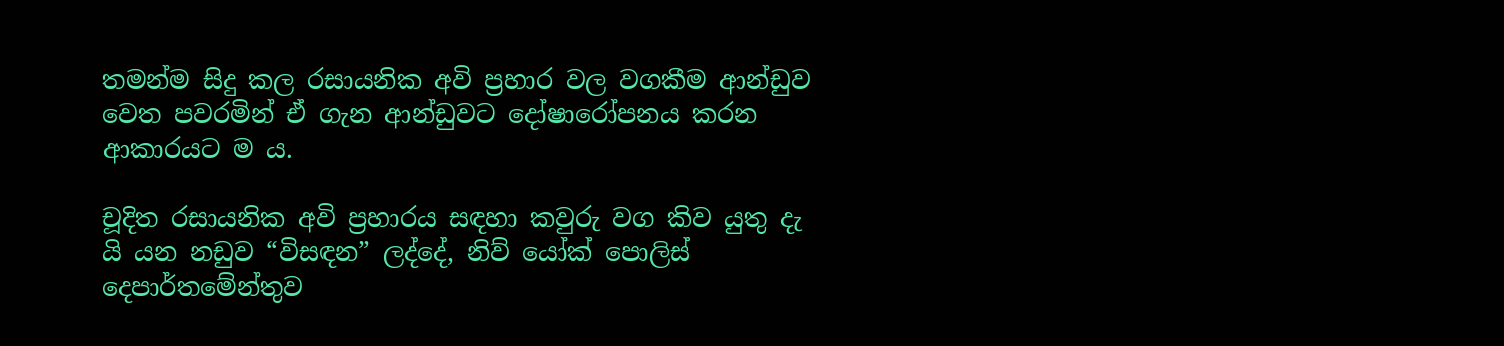තමන්ම සිදු කල රසායනික අවි ප්‍රහාර වල වගකීම ආන්ඩුව වෙත පවරමින් ඒ ගැන ආන්ඩුවට දෝෂාරෝපනය කරන ආකාරයට ම ය.

චූදිත රසායනික අවි ප්‍රහාරය සඳහා කවුරු වග කිව යුතු දැ යි යන නඩුව “විසඳන” ලද්දේ, නිව් යෝක් පොලිස් දෙපාර්තමේන්තුව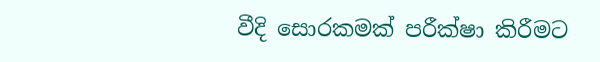වීදි සොරකමක් පරීක්ෂා කිරීමට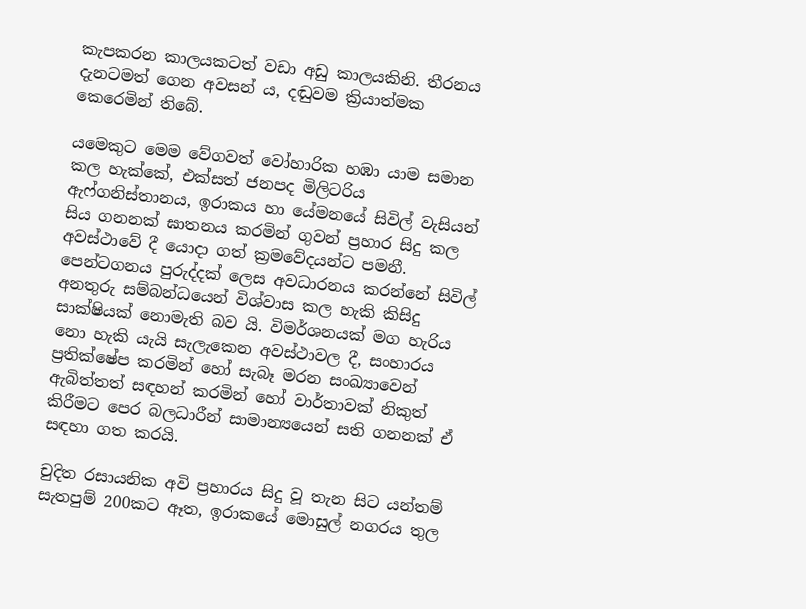කැපකරන කාලයකටත් වඩා අඩු කාලයකිනි. තීරනය දැනටමත් ගෙන අවසන් ය, දඬුවම ක්‍රියාත්මක කෙරෙමින් තිබේ.

යමෙකුට මෙම වේගවත් වෝහාරික හඹා යාම සමාන කල හැක්කේ, එක්සත් ජනපද මිලිටරිය ඇෆ්ගනිස්තානය, ඉරාකය හා යේමනයේ සිවිල් වැසියන් සිය ගනනක් ඝාතනය කරමින් ගුවන් ප්‍රහාර සිදු කල අවස්ථාවේ දී යොදා ගත් ක්‍රමවේදයන්ට පමනී. පෙන්ටගනය පුරුද්දක් ලෙස අවධාරනය කරන්නේ සිවිල් අනතුරු සම්බන්ධයෙන් විශ්වාස කල හැකි කිසිදු සාක්ෂියක් නොමැති බව යි. විමර්ශනයක් මග හැරිය නො හැකි යැයි සැලැකෙන අවස්ථාවල දී, සංහාරය ප්‍රතික්ෂේප කරමින් හෝ සැබෑ මරන සංඛ්‍යාවෙන් ඇබිත්තත් සඳහන් කරමින් හෝ වාර්තාවක් නිකුත් කිරීමට පෙර බලධාරීන් සාමාන්‍යයෙන් සති ගනනක් ඒ සඳහා ගත කරයි.

චුදිත රසායනික අවි ප්‍රහාරය සිදු වූ තැන සිට යන්තම් සැතපුම් 200කට ඈත, ඉරාකයේ මොසුල් නගරය තුල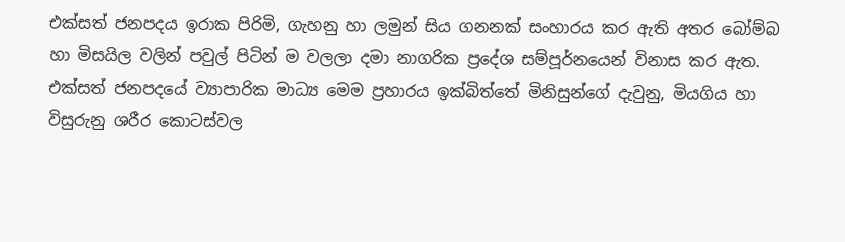එක්සත් ජනපදය ඉරාක පිරිමි, ගැහනු හා ලමුන් සිය ගනනක් සංහාරය කර ඇති අතර බෝම්බ හා මිසයිල වලින් පවුල් පිටින් ම වලලා දමා නාගරික ප්‍රදේශ සම්පූර්නයෙන් විනාස කර ඇත. එක්සත් ජනපදයේ ව්‍යාපාරික මාධ්‍ය මෙම ප්‍රහාරය ඉක්බිත්තේ මිනිසුන්ගේ දැවුනු, මියගිය හා විසුරුනු ශරීර කොටස්වල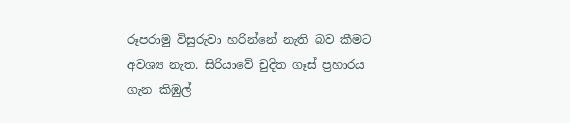රූපරාමු විසුරුවා හරින්නේ නැති බව කීමට අවශ්‍ය නැත. සිරියාවේ චුදිත ගෑස් ප්‍රහාරය ගැන කිඹුල්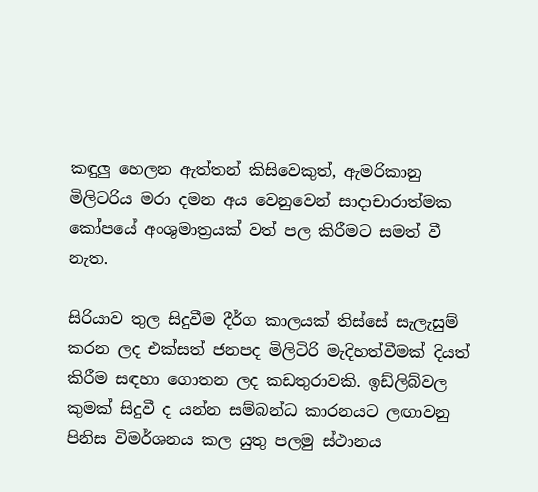කඳුලු හෙලන ඇත්තන් කිසිවෙකුත්, ඇමරිකානු මිලිටරිය මරා දමන අය වෙනුවෙන් සාදාචාරාත්මක කෝපයේ අංශුමාත්‍රයක් වත් පල කිරීමට සමත් වී නැත.

සිරියාව තුල සිදුවීම දීර්ග කාලයක් තිස්සේ සැලැසුම් කරන ලද එක්සත් ජනපද මිලිටිරි මැදිහත්වීමක් දියත් කිරීම සඳහා ගොතන ලද කඩතුරාවකි. ඉඩ්ලිබ්වල කුමක් සිදුවී ද යන්න සම්බන්ධ කාරනයට ලඟාවනු පිනිස විමර්ශනය කල යුතු පලමු ස්ථානය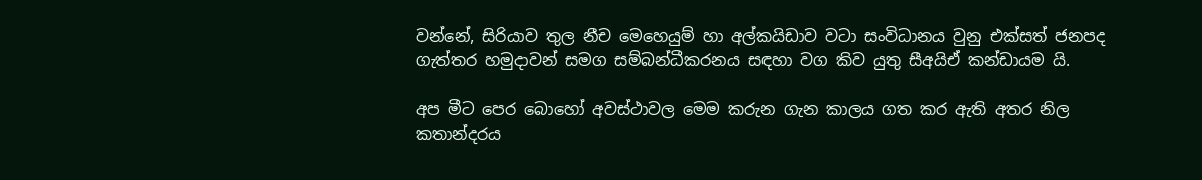වන්නේ, සිරියාව තුල නීච මෙහෙයුම් හා අල්කයිඩාව වටා සංවිධානය වුනු එක්සත් ජනපද ගැත්තර හමුදාවන් සමග සම්බන්ධීකරනය සඳහා වග කිව යුතු සීඅයිඒ කන්ඩායම යි.

අප මීට පෙර බොහෝ අවස්ථාවල මෙම කරුන ගැන කාලය ගත කර ඇති අතර නිල කතාන්දරය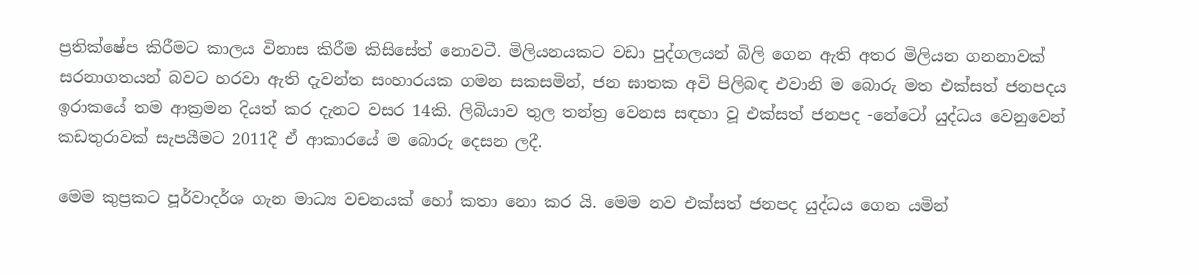ප්‍රතික්ෂේප කිරීමට කාලය විනාස කිරීම කිසිසේත් නොවටී. මිලියනයකට වඩා පුද්ගලයන් බිලි ගෙන ඇති අතර මිලියන ගනනාවක් සරනාගතයන් බවට හරවා ඇති දැවන්ත සංහාරයක ගමන සකසමින්, ජන ඝාතක අවි පිලිබඳ එවානි ම බොරු මත එක්සත් ජනපදය ඉරාකයේ තම ආක්‍රමන දියත් කර දැනට වසර 14කි. ලිබියාව තුල තන්ත්‍ර වෙනස සඳහා වූ එක්සත් ජනපද -නේටෝ යුද්ධය වෙනුවෙන් කඩතුරාවක් සැපයීමට 2011දී ඒ ආකාරයේ ම බොරු දෙසන ලදී.

මෙම කුප්‍රකට පූර්වාදර්ශ ගැන මාධ්‍ය වචනයක් හෝ කතා නො කර යි. මෙම නව එක්සත් ජනපද යුද්ධය ගෙන යමින්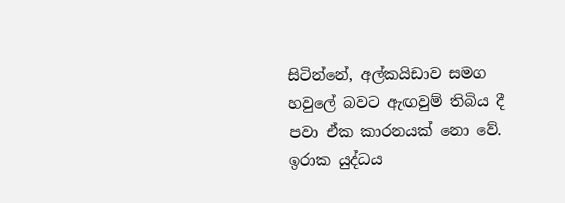සිටින්නේ, අල්කයිඩාව සමග හවුලේ බවට ඇඟවුම් තිබිය දී පවා ඒක කාරනයක් නො වේ. ඉරාක යුද්ධය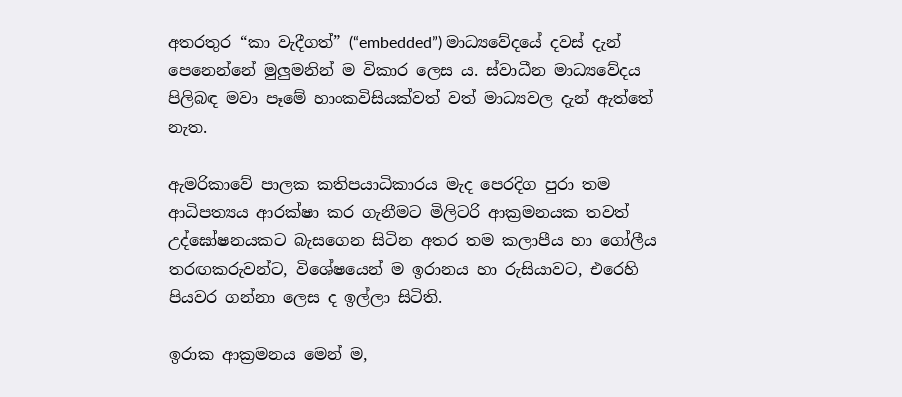අතරතුර “කා වැදීගත්” (“embedded”) මාධ්‍යවේදයේ දවස් දැන් පෙනෙන්නේ මුලුමනින් ම විකාර ලෙස ය. ස්වාධීන මාධ්‍යවේදය පිලිබඳ මවා පෑමේ හාංකවිසියක්වත් වත් මාධ්‍යවල දැන් ඇත්තේ නැත.

ඇමරිකාවේ පාලක කතිපයාධිකාරය මැද පෙරදිග පුරා තම ආධිපත්‍යය ආරක්ෂා කර ගැනීමට මිලිටරි ආක්‍රමනයක තවත් උද්ඝෝෂනයකට බැසගෙන සිටින අතර තම කලාපීය හා ගෝලීය තරඟකරුවන්ට, විශේෂයෙන් ම ඉරානය හා රුසියාවට, එරෙහි පියවර ගන්නා ලෙස ද ඉල්ලා සිටිති.

ඉරාක ආක්‍රමනය මෙන් ම,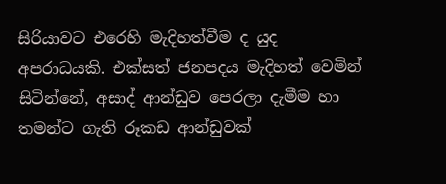සිරියාවට එරෙහි මැදිහත්වීම ද යුද අපරාධයකි. එක්සත් ජනපදය මැදිහත් වෙමින් සිටින්නේ, අසාද් ආන්ඩුව පෙරලා දැමීම හා තමන්ට ගැති රූකඩ ආන්ඩුවක්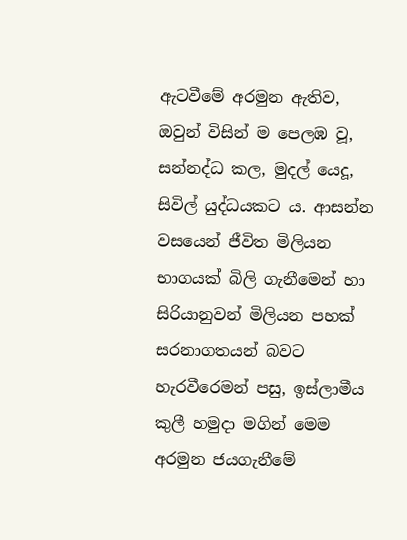ඇටවීමේ අරමුන ඇතිව, ඔවුන් විසින් ම පෙලඹ වූ, සන්නද්ධ කල, මුදල් යෙදූ, සිවිල් යුද්ධයකට ය. ආසන්න වසයෙන් ජීවිත මිලියන භාගයක් බිලි ගැනීමෙන් හා සිරියානුවන් මිලියන පහක් සරනාගතයන් බවට හැරවීරෙමන් පසු, ඉස්ලාමීය කුලී හමුදා මගින් මෙම අරමුන ජයගැනීමේ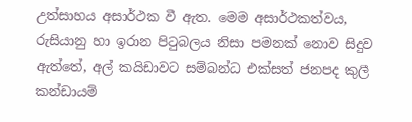උත්සාහය අසාර්ථක වී ඇත. මෙම අසාර්ථකත්වය, රුසියානු හා ඉරාන පිටුබලය නිසා පමනක් නොව සිදුව ඇත්තේ, අල් කයිඩාවට සම්බන්ධ එක්සත් ජනපද කුලී කන්ඩායම්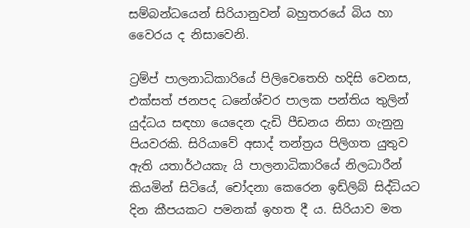සම්බන්ධයෙන් සිරියානුවන් බහුතරයේ බිය හා වෛරය ද නිසාවෙනි.

ට්‍රම්ප් පාලනාධිකාරියේ පිලිවෙතෙහි හදිසි වෙනස, එක්සත් ජනපද ධනේශ්වර පාලක පන්තිය තුලින් යුද්ධය සඳහා යෙදෙන දැඩි පීඩනය නිසා ගැනුනු පියවරකි. සිරියාවේ අසාද් තන්ත්‍රය පිලිගත යුතුව ඇති යතාර්ථයකැ යි පාලනාධිකාරියේ නිලධාරීන් කියමින් සිටියේ, චෝදනා කෙරෙන ඉඩ්ලිබ් සිද්ධියට දින කීපයකට පමනක් ඉහත දී ය. සිරියාව මත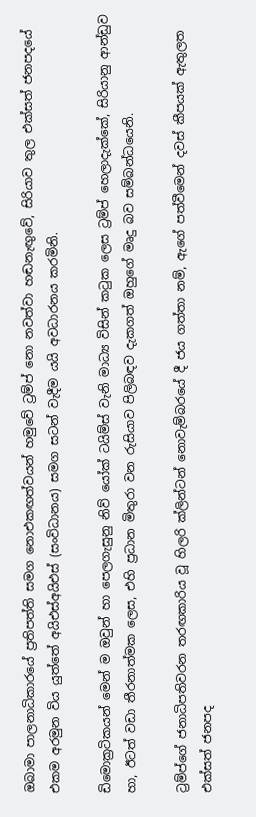ඔබාමා පාලනාධිකාරයේ ප්‍රතිපත්ති සමග නොඑකඟත්වයන් හමුවේ ට්‍රම්ප් නො නවත්වා හඬනැඟුවේ, සිරියාව තුල එක්සත් ජනපදයේ එකම අරමුන විය යුත්තේ අයිඑස්අයිඑස් (සංවිධානය) සමග සටන් වැදීම යයි අවධාරනය කරමිනි.

ඩිමොක්‍රටිකයන් මෙන් ම ඔවුන් හා පෙලගැසුනු නිව් යෝක් ටයිම්ස් වැනි මාධ්‍ය විසින් කටුක ලෙස ට්‍රම්ප් හෙලාදැක්කේ, සිරියානු ආන්ඩුව හා, ඊටත් වඩා තීරනාත්මක ලෙස, එහි ප්‍රධාන මිතුරා වන රුසියාව පිලිබඳව දැකගත් ඔහුගේ මෘදු බව සම්බන්ධයෙනි.

ට්‍රම්ප්ගේ ජනාධිපතිවරන තරඟකාරිය වූ හිලරි ක්ලින්ටන් නොවැම්බරයේ දී ජය ගත්තා නම්, ඇගේ පත්වීමෙන් දවස් කීපයක් ඇතුලත එක්සත් ජනපද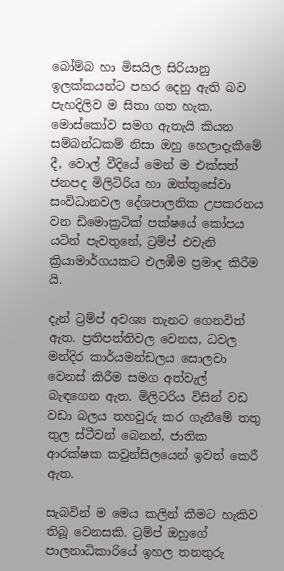බෝම්බ හා මිසයිල සිරියානු ඉලක්කයන්ට පහර දෙනු ඇති බව පැහදිලිව ම සිතා ගත හැක. මොස්කෝව සමග ඇතැයි කියන සම්බන්ධකම් නිසා ඔහු හෙලාදැකීමේ දී, වොල් වීදියේ මෙන් ම එක්සත් ජනපද මිලිටිරිය හා ඔත්තුසේවා සංවිධානවල දේශපාලනික උපකරනය වන ඩිමොක්‍රටික් පක්ෂයේ කෝපය යටින් පැවතුනේ, ට්‍රම්ප් එවැනි ක්‍රියාමාර්ගයකට එලඹීම ප්‍රමාද කිරීම යි.

දැන් ට්‍රම්ප් අවශ්‍ය තැනට ගෙනවිත් ඇත. ප්‍රතිපත්තිවල වෙනස, ධවල මන්දිර කාර්යමන්ඩලය සොලවා වෙනස් කිරීම සමග අත්වැල් බැඳගෙන ඇත. මිලිටරිය විසින් වඩ වඩා බලය තහවුරු කර ගැනීමේ තතු තුල ස්ටීවන් බෙනන්, ජාතික ආරක්ෂක කවුන්සිලයෙන් ඉවත් කෙරී ඇත.

සැබවින් ම මෙය කලින් කීමට හැකිව තිබූ වෙනසකි. ට්‍රම්ප් ඔහුගේ පාලනාධිකාරියේ ඉහල තනතුරු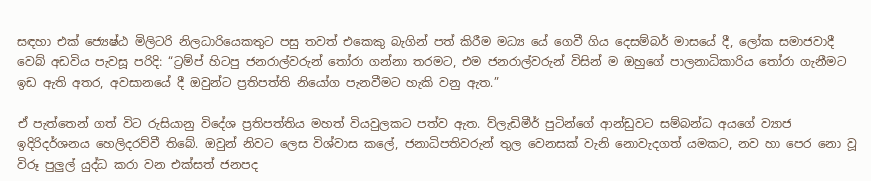සඳහා එක් ජ්‍යෙෂ්ඨ මිලිටරි නිලධාරියෙකතුට පසු තවත් එකෙකු බැගින් පත් කිරීම මධ්‍ය යේ ගෙවී ගිය දෙසම්බර් මාසයේ දී, ලෝක සමාජවාදී වෙබ් අඩවිය පැවසූ පරිදි: “ට්‍රම්ප් හිටපු ජනරාල්වරුන් තෝරා ගන්නා තරමට, එම ජනරාල්වරුන් විසින් ම ඔහුගේ පාලනාධිකාරිය තෝරා ගැනීමට ඉඩ ඇති අතර, අවසානයේ දී ඔවුන්ට ප්‍රතිපත්ති නියෝග පැනවීමට හැකි වනු ඇත.”

ඒ පැත්තෙන් ගත් විට රුසියානු විදේශ ප්‍රතිපත්තිය මහත් වියවුලකට පත්ව ඇත. ව්ලැඩිමීර් පුටින්ගේ ආන්ඩුවට සම්බන්ධ අයගේ ව්‍යාජ ඉදිරිදර්ශනය හෙලිදරව්වී තිබේ. ඔවුන් නිවට ලෙස විශ්වාස කලේ, ජනාධිපතිවරුන් තුල වෙනසක් වැනි නොවැදගත් යමකට, නව හා පෙර නො වූ විරූ පුලුල් යුද්ධ කරා වන එක්සත් ජනපද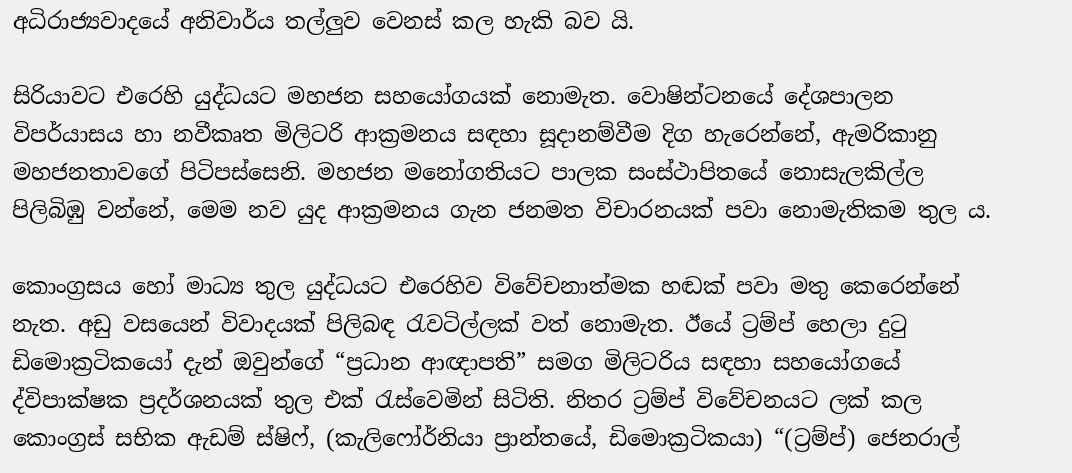අධිරාජ්‍යවාදයේ අනිවාර්ය තල්ලුව වෙනස් කල හැකි බව යි.

සිරියාවට එරෙහි යුද්ධයට මහජන සහයෝගයක් නොමැත. වොෂින්ටනයේ දේශපාලන විපර්යාසය හා නවීකෘත මිලිටරි ආක්‍රමනය සඳහා සූදානම්වීම දිග හැරෙන්නේ, ඇමරිකානු මහජනතාවගේ පිටිපස්සෙනි. මහජන මනෝගතියට පාලක සංස්ථාපිතයේ නොසැලකිල්ල පිලිබිඹු වන්නේ, මෙම නව යුද ආක්‍රමනය ගැන ජනමත විචාරනයක් පවා නොමැතිකම තුල ය.

කොංග්‍රසය හෝ මාධ්‍ය තුල යුද්ධයට එරෙහිව විවේචනාත්මක හඬක් පවා මතු කෙරෙන්නේ නැත. අඩු වසයෙන් විවාදයක් පිලිබඳ රැවටිල්ලක් වත් නොමැත. ඊයේ ට්‍රම්ප් හෙලා දුටු ඩිමොක්‍රටිකයෝ දැන් ඔවුන්ගේ “ප්‍රධාන ආඥාපති” සමග මිලිටරිය සඳහා සහයෝගයේ ද්විපාක්ෂක ප්‍රදර්ශනයක් තුල එක් රැස්වෙමින් සිටිති. නිතර ට්‍රම්ප් විවේචනයට ලක් කල කොංග්‍රස් සභික ඇඩම් ස්ෂිෆ්, (කැලිෆෝර්නියා ප්‍රාන්තයේ, ඩිමොක්‍රටිකයා) “(ට්‍රම්ප්) ජෙනරාල්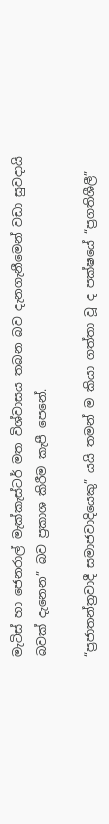මැටිස් හා ජෙනරාල් මැක්කැස්ටර් මත විශ්වාසය තබන බව දැනගැනීමෙන් වඩා සුවදායි බවක් දැනෙන” බව ප්‍රකාශ කිරීම කැපී පෙනේ.

“ප්‍රජාතන්ත්‍රවාදී සමාජවාදියෙකු” යයි තමන් ම කියා ගත්තා වූ ද පක්ෂයේ “ප්‍රගතිශීලී”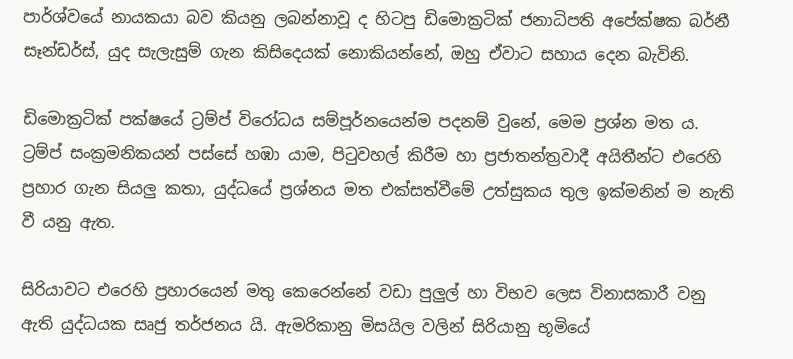පාර්ශ්වයේ නායකයා බව කියනු ලබන්නාවූ ද හිටපු ඩිමොක්‍රටික් ජනාධිපති අපේක්ෂක බර්නී සෑන්ඩර්ස්, යුද සැලැසුම් ගැන කිසිදෙයක් නොකියන්නේ, ඔහු ඒවාට සහාය දෙන බැවිනි.

ඩිමොක්‍රටික් පක්ෂයේ ට්‍රම්ප් විරෝධය සම්පූර්නයෙන්ම පදනම් වුනේ, මෙම ප්‍රශ්න මත ය. ට්‍රම්ප් සංක්‍රමනිකයන් පස්සේ හඹා යාම, පිටුවහල් කිරීම හා ප්‍රජාතන්ත්‍රවාදී අයිතීන්ට එරෙහි ප්‍රහාර ගැන සියලු කතා, යුද්ධයේ ප්‍රශ්නය මත එක්සත්වීමේ උත්සුකය තුල ඉක්මනින් ම නැති වී යනු ඇත.

සිරියාවට එරෙහි ප්‍රහාරයෙන් මතු කෙරෙන්නේ වඩා පුලුල් හා විභව ලෙස විනාසකාරී වනු ඇති යුද්ධයක සෘජු තර්ජනය යි. ඇමරිකානු මිසයිල වලින් සිරියානු භූමියේ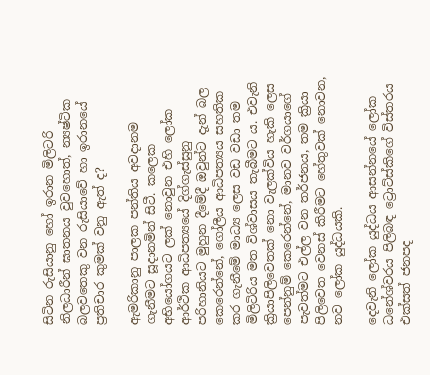සිටින රුසියානු හෝ ඉරාන මිලිටරි නිලධාරීන් ඝාතනය වුවහොත්, න්‍යෂ්ටික බලවතෙකු වන රුසියාවේ හා ඉරානයේ ප්‍රතිචාර කුමක් වනු ඇත් ද?

ඇමරිකානු පාලක පන්තිය අවදානම ගැනීමට සූදානමින් සිටී. කලෙක අභියෝගයට ලක් නොවුන එහි ලෝක ආර්ථික ආධිපත්‍යයේ දිග්ගැස්සුනු පරිහානියට මුහුන දීමේදී ඔවුන්ට දැන් බල කෙරෙන්නේ, ගෝලීය ආධිපත්‍යය සහතික කර ගැනීමේ මාධ්‍ය ලෙස වඩ වඩා තම මිලිටිරිය මත විශ්වාසය තැබීමට ය. එවැනි ක්‍රියාපිලිවෙතක් නො වැලක්විය හැකි ලෙස පෙන්නුම් කෙරෙන්නේ, මානව වර්ගයාගේ පැවත්මට එල්ල වන තර්ජනය, තම ක්‍රියා පිලිවෙත වෙනස් කිරීමට හේතුවක් නොවන, නව ලෝක යුද්ධයකි.

දෙවැනි ලෝක යුද්ධය ආසන්නයේ ලෝක ධනේශ්වරය පිලිබඳ ට්‍රොට්ස්කිගේ විස්තරය එක්සත් ජනපද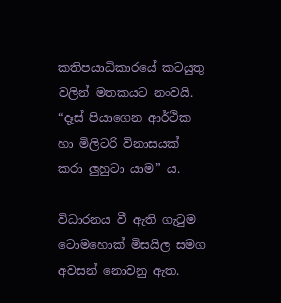කතිපයාධිකාරයේ කටයුතු වලින් මතකයට නංවයි. “දෑස් පියාගෙන ආර්ථික හා මිලිටරි විනාසයක් කරා ලුහුටා යාම” ය.

විධාරනය වී ඇති ගැටුම ටොමහොක් මිසයිල සමග අවසන් නොවනු ඇත.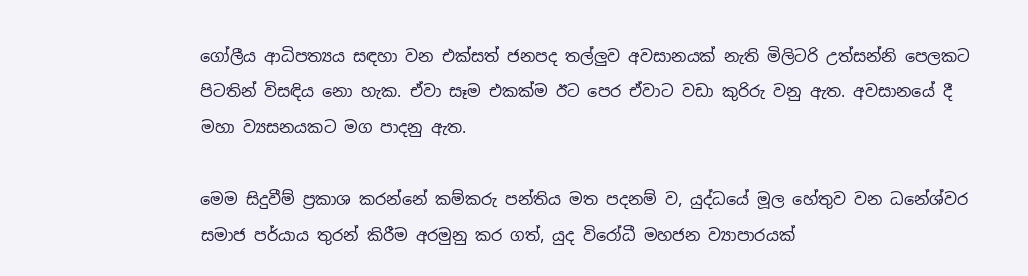ගෝලීය ආධිපත්‍යය සඳහා වන එක්සත් ජනපද තල්ලුව අවසානයක් නැති මිලිටරි උත්සන්නි පෙලකට පිටතින් විසඳිය නො හැක. ඒවා සෑම එකක්ම ඊට පෙර ඒවාට වඩා කුරිරු වනු ඇත. අවසානයේ දී මහා ව්‍යසනයකට මග පාදනු ඇත.

මෙම සිදුවීම් ප්‍රකාශ කරන්නේ කම්කරු පන්තිය මත පදනම් ව, යුද්ධයේ මූල හේතුව වන ධනේශ්වර සමාජ පර්යාය තුරන් කිරීම අරමුනු කර ගත්, යුද විරෝධී මහජන ව්‍යාපාරයක්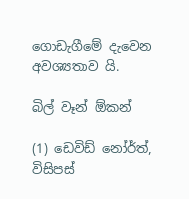ගොඩැගීමේ දැවෙන අවශ්‍යතාව යි.

බිල් වෑන් ඕකන්

(1) ඩෙවිඩ් නෝර්ත්, විසිපස්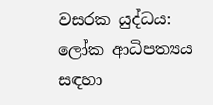වසරක යුද්ධය: ලෝක ආධිපත්‍යය සඳහා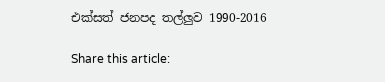එක්සත් ජනපද තල්ලුව 1990-2016

Share this article: